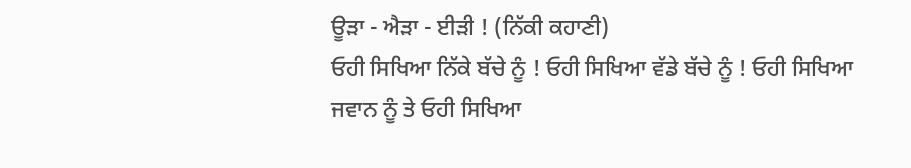ਊੜਾ - ਐੜਾ - ਈੜੀ ! (ਨਿੱਕੀ ਕਹਾਣੀ)
ਓਹੀ ਸਿਖਿਆ ਨਿੱਕੇ ਬੱਚੇ ਨੂੰ ! ਓਹੀ ਸਿਖਿਆ ਵੱਡੇ ਬੱਚੇ ਨੂੰ ! ਓਹੀ ਸਿਖਿਆ ਜਵਾਨ ਨੂੰ ਤੇ ਓਹੀ ਸਿਖਿਆ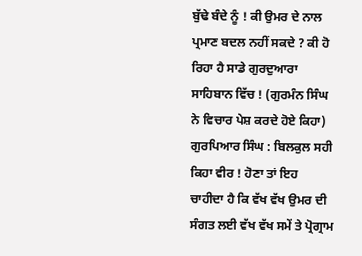ਬੁੱਢੇ ਬੰਦੇ ਨੂੰ ! ਕੀ ਉਮਰ ਦੇ ਨਾਲ ਪ੍ਰਮਾਣ ਬਦਲ ਨਹੀਂ ਸਕਦੇ ? ਕੀ ਹੋ ਰਿਹਾ ਹੈ ਸਾਡੇ ਗੁਰਦੁਆਰਾ ਸਾਹਿਬਾਨ ਵਿੱਚ ! (ਗੁਰਮੰਨ ਸਿੰਘ ਨੇ ਵਿਚਾਰ ਪੇਸ਼ ਕਰਦੇ ਹੋਏ ਕਿਹਾ)
ਗੁਰਪਿਆਰ ਸਿੰਘ : ਬਿਲਕੁਲ ਸਹੀ ਕਿਹਾ ਵੀਰ ! ਹੋਣਾ ਤਾਂ ਇਹ ਚਾਹੀਦਾ ਹੈ ਕਿ ਵੱਖ ਵੱਖ ਉਮਰ ਦੀ ਸੰਗਤ ਲਈ ਵੱਖ ਵੱਖ ਸਮੇਂ ਤੇ ਪ੍ਰੋਗ੍ਰਾਮ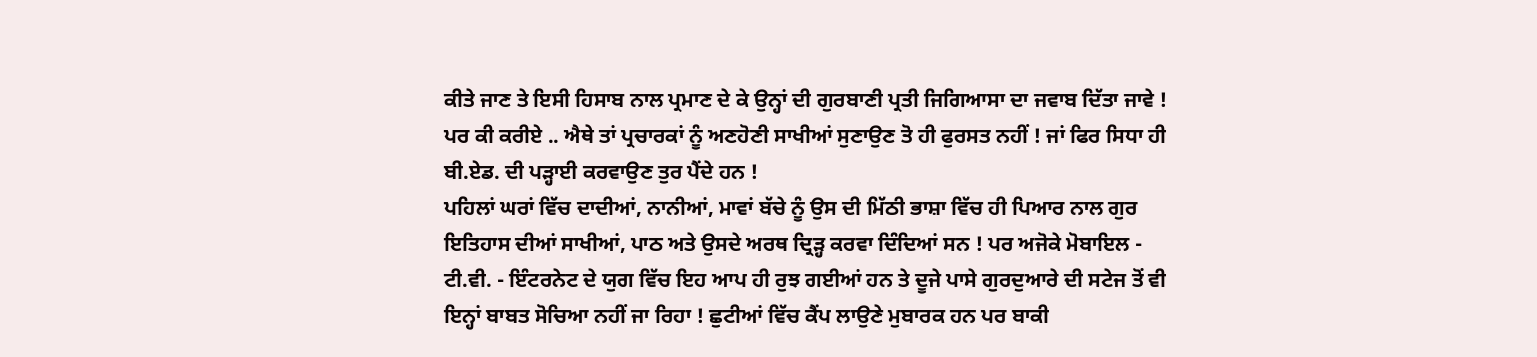ਕੀਤੇ ਜਾਣ ਤੇ ਇਸੀ ਹਿਸਾਬ ਨਾਲ ਪ੍ਰਮਾਣ ਦੇ ਕੇ ਉਨ੍ਹਾਂ ਦੀ ਗੁਰਬਾਣੀ ਪ੍ਰਤੀ ਜਿਗਿਆਸਾ ਦਾ ਜਵਾਬ ਦਿੱਤਾ ਜਾਵੇ ! ਪਰ ਕੀ ਕਰੀਏ .. ਐਥੇ ਤਾਂ ਪ੍ਰਚਾਰਕਾਂ ਨੂੰ ਅਣਹੋਣੀ ਸਾਖੀਆਂ ਸੁਣਾਉਣ ਤੋ ਹੀ ਫੁਰਸਤ ਨਹੀਂ ! ਜਾਂ ਫਿਰ ਸਿਧਾ ਹੀ ਬੀ.ਏਡ. ਦੀ ਪੜ੍ਹਾਈ ਕਰਵਾਉਣ ਤੁਰ ਪੈਂਦੇ ਹਨ !
ਪਹਿਲਾਂ ਘਰਾਂ ਵਿੱਚ ਦਾਦੀਆਂ, ਨਾਨੀਆਂ, ਮਾਵਾਂ ਬੱਚੇ ਨੂੰ ਉਸ ਦੀ ਮਿੱਠੀ ਭਾਸ਼ਾ ਵਿੱਚ ਹੀ ਪਿਆਰ ਨਾਲ ਗੁਰ ਇਤਿਹਾਸ ਦੀਆਂ ਸਾਖੀਆਂ, ਪਾਠ ਅਤੇ ਉਸਦੇ ਅਰਥ ਦ੍ਰਿੜ੍ਹ ਕਰਵਾ ਦਿੰਦਿਆਂ ਸਨ ! ਪਰ ਅਜੋਕੇ ਮੋਬਾਇਲ - ਟੀ.ਵੀ. - ਇੰਟਰਨੇਟ ਦੇ ਯੁਗ ਵਿੱਚ ਇਹ ਆਪ ਹੀ ਰੁਝ ਗਈਆਂ ਹਨ ਤੇ ਦੂਜੇ ਪਾਸੇ ਗੁਰਦੁਆਰੇ ਦੀ ਸਟੇਜ ਤੋਂ ਵੀ ਇਨ੍ਹਾਂ ਬਾਬਤ ਸੋਚਿਆ ਨਹੀਂ ਜਾ ਰਿਹਾ ! ਛੁਟੀਆਂ ਵਿੱਚ ਕੈਂਪ ਲਾਉਣੇ ਮੁਬਾਰਕ ਹਨ ਪਰ ਬਾਕੀ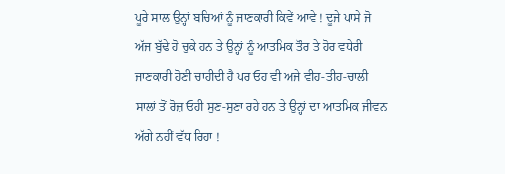ਪੂਰੇ ਸਾਲ ਉਨ੍ਹਾਂ ਬਚਿਆਂ ਨੂੰ ਜਾਣਕਾਰੀ ਕਿਵੇਂ ਆਵੇ ! ਦੂਜੇ ਪਾਸੇ ਜੋ ਅੱਜ ਬੁੱਢੇ ਹੋ ਚੁਕੇ ਹਨ ਤੇ ਉਨ੍ਹਾਂ ਨੂੰ ਆਤਮਿਕ ਤੌਰ ਤੇ ਹੋਰ ਵਧੇਰੀ ਜਾਣਕਾਰੀ ਹੋਣੀ ਚਾਹੀਦੀ ਹੈ ਪਰ ਓਹ ਵੀ ਅਜੇ ਵੀਹ-ਤੀਹ-ਚਾਲੀ ਸਾਲਾਂ ਤੋਂ ਰੋਜ਼ ਓਹੀ ਸੁਣ-ਸੁਣਾ ਰਹੇ ਹਨ ਤੇ ਉਨ੍ਹਾਂ ਦਾ ਆਤਮਿਕ ਜੀਵਨ ਅੱਗੇ ਨਹੀਂ ਵੱਧ ਰਿਹਾ !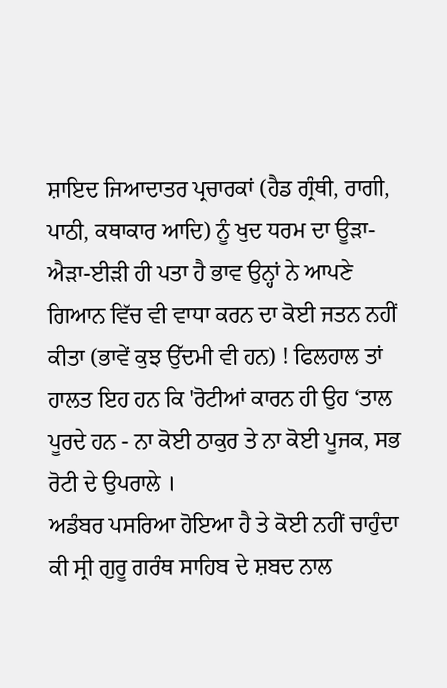ਸ਼ਾਇਦ ਜਿਆਦਾਤਰ ਪ੍ਰਚਾਰਕਾਂ (ਹੈਡ ਗ੍ਰੰਥੀ, ਰਾਗੀ, ਪਾਠੀ, ਕਥਾਕਾਰ ਆਦਿ) ਨੂੰ ਖੁਦ ਧਰਮ ਦਾ ਊੜਾ-ਐੜਾ-ਈੜੀ ਹੀ ਪਤਾ ਹੈ ਭਾਵ ਉਨ੍ਹਾਂ ਨੇ ਆਪਣੇ ਗਿਆਨ ਵਿੱਚ ਵੀ ਵਾਧਾ ਕਰਨ ਦਾ ਕੋਈ ਜਤਨ ਨਹੀਂ ਕੀਤਾ (ਭਾਵੇਂ ਕੁਝ ਉੱਦਮੀ ਵੀ ਹਨ) ! ਫਿਲਹਾਲ ਤਾਂ ਹਾਲਤ ਇਹ ਹਨ ਕਿ 'ਰੋਟੀਆਂ ਕਾਰਨ ਹੀ ਉਹ ‘ਤਾਲ ਪੂਰਦੇ ਹਨ - ਨਾ ਕੋਈ ਠਾਕੁਰ ਤੇ ਨਾ ਕੋਈ ਪੂਜਕ, ਸਭ ਰੋਟੀ ਦੇ ਉਪਰਾਲੇ ।
ਅਡੰਬਰ ਪਸਰਿਆ ਹੋਇਆ ਹੈ ਤੇ ਕੋਈ ਨਹੀਂ ਚਾਹੁੰਦਾ ਕੀ ਸ੍ਰੀ ਗੁਰੂ ਗਰੰਥ ਸਾਹਿਬ ਦੇ ਸ਼ਬਦ ਨਾਲ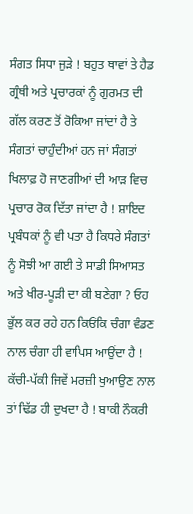ਸੰਗਤ ਸਿਧਾ ਜੁੜੇ ! ਬਹੁਤ ਥਾਵਾਂ ਤੇ ਹੈਡ ਗ੍ਰੰਥੀ ਅਤੇ ਪ੍ਰਚਾਰਕਾਂ ਨੂੰ ਗੁਰਮਤ ਦੀ ਗੱਲ ਕਰਣ ਤੋਂ ਰੋਕਿਆ ਜਾਂਦਾਂ ਹੈ ਤੇ ਸੰਗਤਾਂ ਚਾਹੁੰਦੀਆਂ ਹਨ ਜਾਂ ਸੰਗਤਾਂ ਖਿਲਾਫ਼ ਹੋ ਜਾਣਗੀਆਂ ਦੀ ਆੜ ਵਿਚ ਪ੍ਰਚਾਰ ਰੋਕ ਦਿੱਤਾ ਜਾਂਦਾ ਹੈ ! ਸ਼ਾਇਦ ਪ੍ਰਬੰਧਕਾਂ ਨੂੰ ਵੀ ਪਤਾ ਹੈ ਕਿਧਰੇ ਸੰਗਤਾਂ ਨੂੰ ਸੋਝੀ ਆ ਗਈ ਤੇ ਸਾਡੀ ਸਿਆਸਤ ਅਤੇ ਖੀਰ-ਪੂੜੀ ਦਾ ਕੀ ਬਣੇਗਾ ? ਓਹ ਭੁੱਲ ਕਰ ਰਹੇ ਹਨ ਕਿਓਂਕਿ ਚੰਗਾ ਵੰਡਣ ਨਾਲ ਚੰਗਾ ਹੀ ਵਾਪਿਸ ਆਉਂਦਾ ਹੈ ! ਕੱਚੀ-ਪੱਕੀ ਜਿਵੇਂ ਮਰਜ਼ੀ ਖੁਆਉਣ ਨਾਲ ਤਾਂ ਢਿੱਡ ਹੀ ਦੁਖਦਾ ਹੈ ! ਬਾਕੀ ਨੌਕਰੀ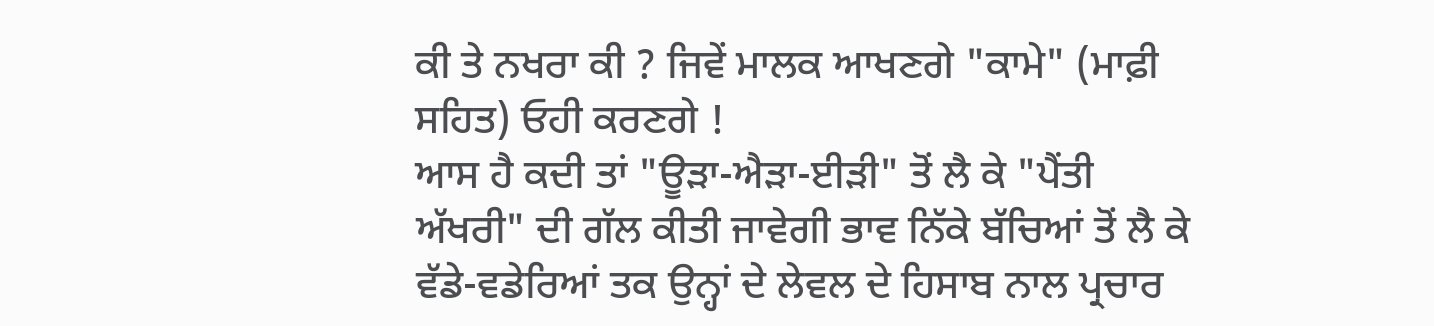ਕੀ ਤੇ ਨਖਰਾ ਕੀ ? ਜਿਵੇਂ ਮਾਲਕ ਆਖਣਗੇ "ਕਾਮੇ" (ਮਾਫ਼ੀ ਸਹਿਤ) ਓਹੀ ਕਰਣਗੇ !
ਆਸ ਹੈ ਕਦੀ ਤਾਂ "ਊੜਾ-ਐੜਾ-ਈੜੀ" ਤੋਂ ਲੈ ਕੇ "ਪੈਂਤੀ ਅੱਖਰੀ" ਦੀ ਗੱਲ ਕੀਤੀ ਜਾਵੇਗੀ ਭਾਵ ਨਿੱਕੇ ਬੱਚਿਆਂ ਤੋਂ ਲੈ ਕੇ ਵੱਡੇ-ਵਡੇਰਿਆਂ ਤਕ ਉਨ੍ਹਾਂ ਦੇ ਲੇਵਲ ਦੇ ਹਿਸਾਬ ਨਾਲ ਪ੍ਰਚਾਰ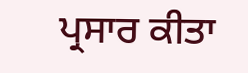ਪ੍ਰਸਾਰ ਕੀਤਾ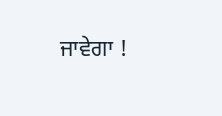ਜਾਵੇਗਾ !